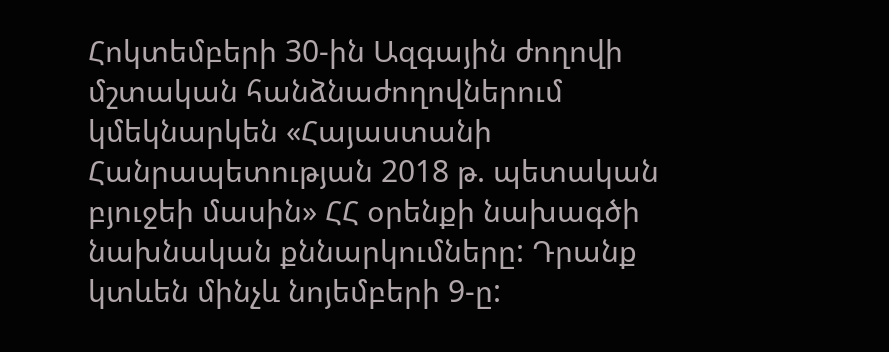Հոկտեմբերի 30-ին Ազգային ժողովի մշտական հանձնաժողովներում կմեկնարկեն «Հայաստանի Հանրապետության 2018 թ. պետական բյուջեի մասին» ՀՀ օրենքի նախագծի նախնական քննարկումները: Դրանք կտևեն մինչև նոյեմբերի 9-ը: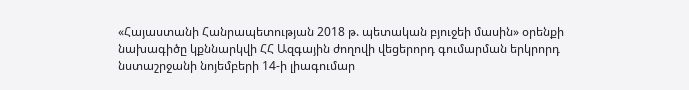«Հայաստանի Հանրապետության 2018 թ. պետական բյուջեի մասին» օրենքի նախագիծը կքննարկվի ՀՀ Ազգային ժողովի վեցերորդ գումարման երկրորդ նստաշրջանի նոյեմբերի 14-ի լիագումար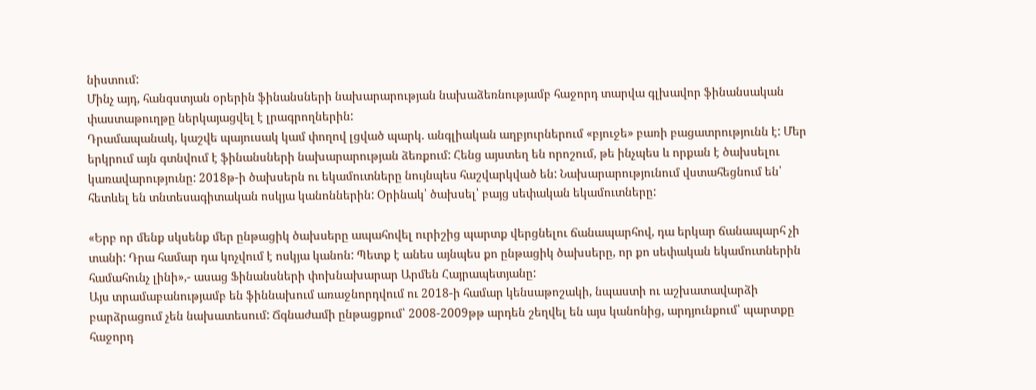նիստում:
Մինչ այդ, հանգստյան օրերին ֆինանսների նախարարության նախաձեռնությամբ հաջորդ տարվա գլխավոր ֆինանսական փաստաթուղթը ներկայացվել է լրագրողներին:
Դրամապանակ, կաշվե պայուսակ կամ փողով լցված պարկ. անգլիական աղբյուրներում «բյուջե» բառի բացատրությունն է: Մեր երկրում այն գտնվում է ֆինանսների նախարարության ձեռքում: Հենց այստեղ են որոշում, թե ինչպես և որքան է ծախսելու կառավարությունը: 2018թ-ի ծախսերն ու եկամուտները նույնպես հաշվարկված են: Նախարարությունում վստահեցնում են՝ հետևել են տնտեսագիտական ոսկյա կանոններին: Օրինակ՝ ծախսել՝ բայց սեփական եկամուտները:

«Երբ որ մենք սկսենք մեր ընթացիկ ծախսերը ապահովել ուրիշից պարտք վերցնելու ճանապարհով, դա երկար ճանապարհ չի տանի: Դրա համար դա կոչվում է ոսկյա կանոն: Պետք է անես այնպես քո ընթացիկ ծախսերը, որ քո սեփական եկամուտներին համահունչ լինի»,- ասաց Ֆինանսների փոխնախարար Արմեն Հայրապետյանը:
Այս տրամաբանությամբ են ֆիննախում առաջնորդվում ու 2018-ի համար կենսաթոշակի, նպաստի ու աշխատավարձի բարձրացում չեն նախատեսում: Ճգնաժամի ընթացքում՝ 2008-2009թթ արդեն շեղվել են այս կանոնից, արդյունքում՝ պարտքը հաջորդ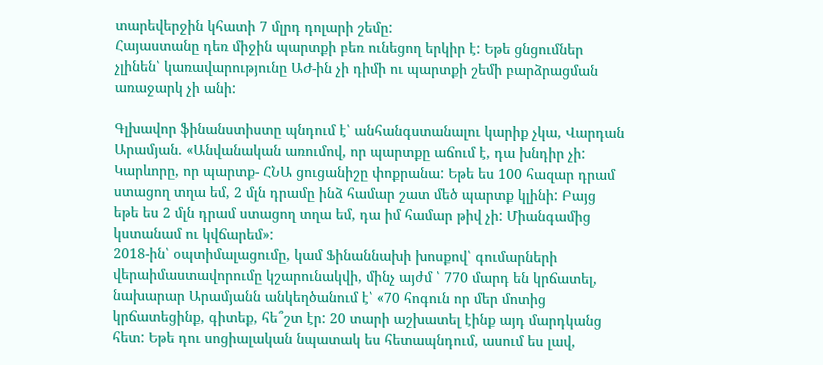տարեվերջին կհատի 7 մլրդ դոլարի շեմը:
Հայաստանը դեռ միջին պարտքի բեռ ունեցող երկիր է: Եթե ցնցումներ չլինեն՝ կառավարությունը ԱԺ-ին չի դիմի ու պարտքի շեմի բարձրացման առաջարկ չի անի:

Գլխավոր ֆինանստիստը պնդում է՝ անհանգստանալու կարիք չկա, Վարդան Արամյան. «Անվանական առումով, որ պարտքը աճում է, դա խնդիր չի: Կարևորը, որ պարտք- ՀՆԱ ցուցանիշը փոքրանա: Եթե ես 100 հազար դրամ ստացող տղա եմ, 2 մլն դրամը ինձ համար շատ մեծ պարտք կլինի: Բայց եթե ես 2 մլն դրամ ստացող տղա եմ, դա իմ համար թիվ չի: Միանգամից կստանամ ու կվճարեմ»:
2018-ին՝ օպտիմալացումը, կամ Ֆինաննախի խոսքով՝ գումարների վերաիմաստավորումը կշարունակվի, մինչ այժմ ՝ 770 մարդ են կրճատել, նախարար Արամյանն անկեղծանում է՝ «70 հոգուն որ մեր մոտից կրճատեցինք, գիտեք, հե՞շտ էր: 20 տարի աշխատել էինք այդ մարդկանց հետ: Եթե դու սոցիալական նպատակ ես հետապնդում, ասում ես լավ,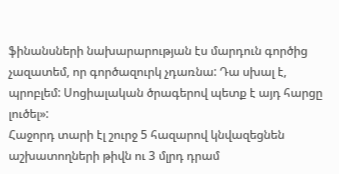ֆինանսների նախարարության էս մարդուն գործից չազատեմ, որ գործազուրկ չդառնա: Դա սխալ է, պրոբլեմ: Սոցիալական ծրագերով պետք է այդ հարցը լուծել»:
Հաջորդ տարի էլ շուրջ 5 հազարով կնվազեցնեն աշխատողների թիվն ու 3 մլրդ դրամ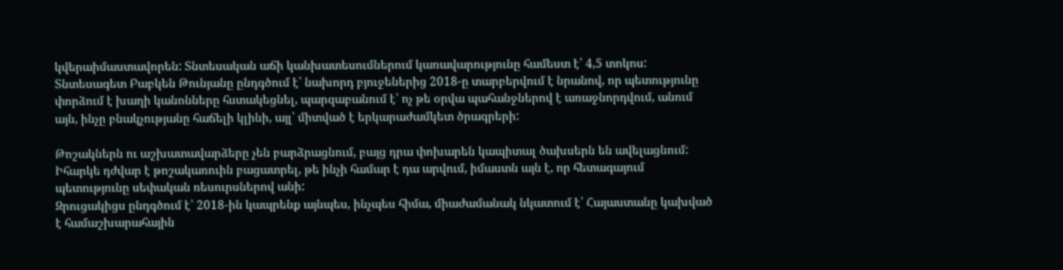կվերաիմաստավորեն: Տնտեսական աճի կանխատեսումներում կառավարությունը համեստ է՝ 4,5 տոկոս:
Տնտեսագետ Բաբկեն Թունյանը ընդգծում է՝ նախորդ բյուջեներից 2018-ը տարբերվում է նրանով, որ պետությունը փորձում է խաղի կանոնները հստակեցնել, պարզաբանում է՝ ոչ թե օրվա պահանջներով է առաջնորդվում, անում այն, ինչը բնակչությանը հաճելի կլինի, այլ՝ միտված է երկարաժամկետ ծրագրերի:

Թոշակներն ու աշխատավարձերը չեն բարձրացնում, բայց դրա փոխարեն կապիտալ ծախսերն են ավելացնում: Իհարկե դժվար է թոշակառուին բացատրել, թե ինչի համար է դա արվում, իմաստն այն է, որ հետագայում պետությունը սեփական ռեսուրսներով անի:
Զրուցակիցս ընդգծում է՝ 2018-ին կապրենք այնպես, ինչպես հիմա, միաժամանակ նկատում է՝ Հայաստանը կախված է համաշխարահային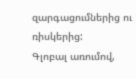զարգացումներից ու ռիսկերից:
Գլոբալ առումով,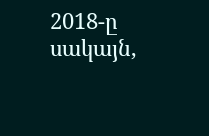2018-ը սակայն,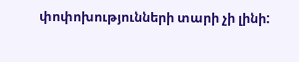փոփոխությունների տարի չի լինի: